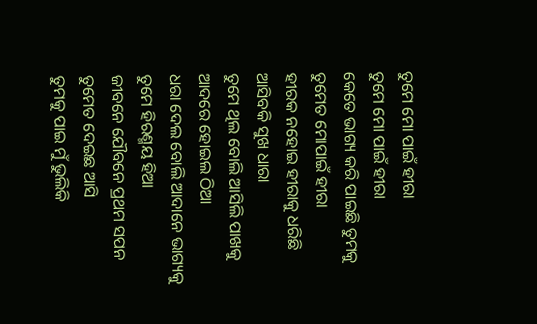ତୁମେ ମୋ ପାଇଁ ହୀରା
ତୁମେ ମୋ ପାଇଁ ହୀରା
କେତେ ଭାଗ୍ୟ କରି ପାଇଛି ତୁମକୁ
ତୁମେତ ମୋପାଇଁ ହୀରା
ହୀରକ ନହୋଇ ହୀରାକୁ ଧରିଛି
ଆସିବକି ସୁଖ ଧାରା
ତୁମେ ଥିଲ ବୋଲି ଆସିଲି ପାଖକୁ
ଆଦରେ ହୋଇଲ ଠିଆ
ଧରା ଦେଲ ବୋଲି ଆଦାନେ ଭାଗ୍ୟକୁ
ତୁମେ ହିରଣ୍ମୟ ହିଆ
ଜୀବନେ ଯୌବନେ ପ୍ରଥମ ସପନ
ତୁମେତ ଦେଇଛ ଆସି
ତୁମକୁ ପାଇ ମୁଁ ଭୁଲିକି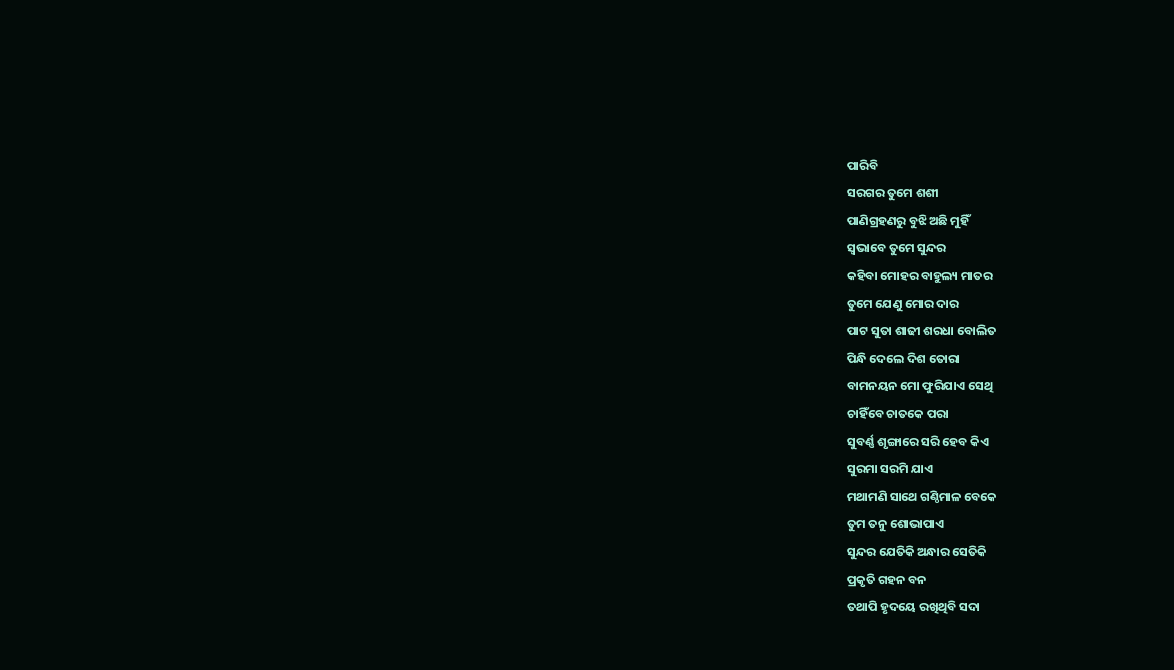ପାରିବି
ସରଗର ତୁମେ ଶଶୀ
ପାଣିଗ୍ରହଣରୁ ବୁଝି ଅଛି ମୁହିଁ
ସ୍ୱଭାବେ ତୁମେ ସୁନ୍ଦର
କହିବା ମୋହର ବାହୁଲ୍ୟ ମାତର
ତୁମେ ଯେଣୁ ମୋର ଦାର
ପାଟ ସୁତା ଶାଢୀ ଶରଧା ବୋଲିତ
ପିନ୍ଧି ଦେଲେ ଦିଶ ତୋରା
ବାମନୟନ ମୋ ଫୁରିଯାଏ ସେଥି
ଚାହିଁବେ ଚାତକେ ପରା
ସୁବର୍ଣ୍ଣ ଶୃଙ୍ଗାରେ ସରି ହେବ କିଏ
ସୁରମା ସରମି ଯାଏ
ମଥାମଣି ସାଥେ ଗଣ୍ଠିମାଳ ବେକେ
ତୁମ ତନୁ ଶୋଭାପାଏ
ସୁନ୍ଦର ଯେତିକି ଅନ୍ଧାର ସେତିକି
ପ୍ରକୃତି ଗହନ ବନ
ତଥାପି ହୃଦୟେ ରଖିଥିବି ସଦା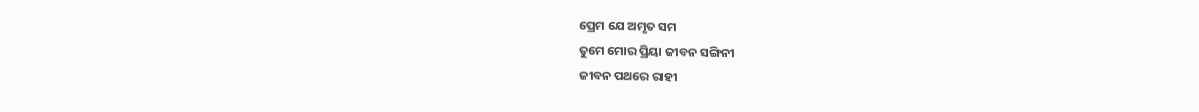ପ୍ରେମ ଯେ ଅମୃତ ସମ
ତୁମେ ମୋର ପ୍ରିୟା ଜୀବନ ସଙ୍ଗିନୀ
ଜୀବନ ପଥରେ ରାହୀ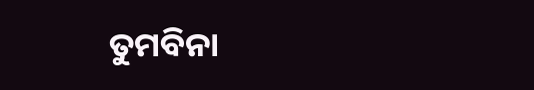ତୁମବିନା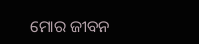ମୋର ଜୀବନ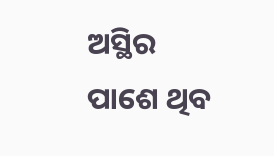ଅସ୍ଥିର
ପାଶେ ଥିବ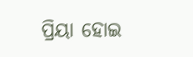ପ୍ରିୟା ହୋଇ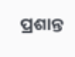ପ୍ରଶାନ୍ତ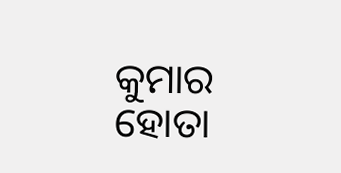କୁମାର ହୋତା